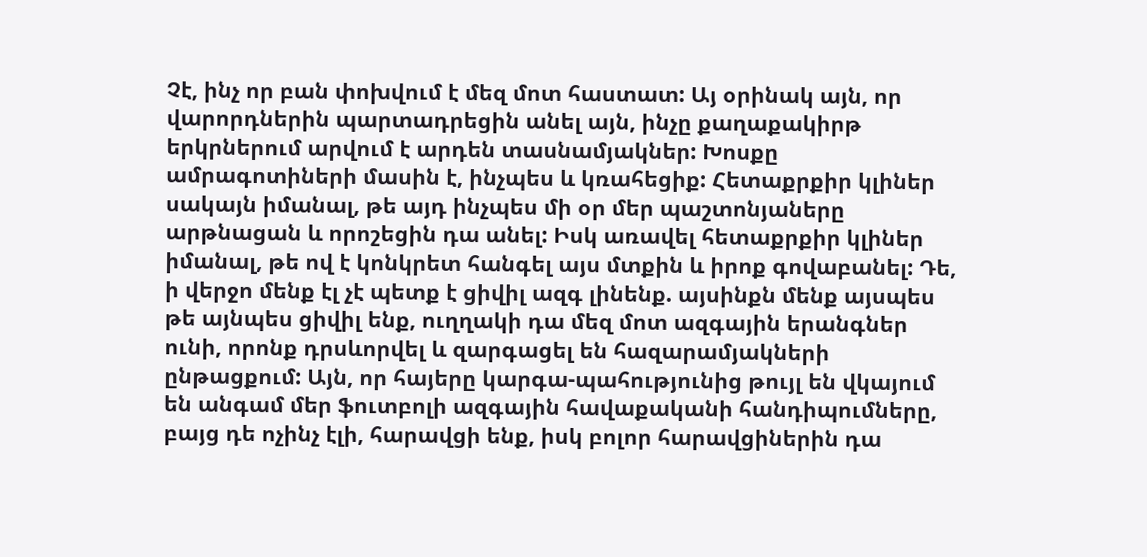Չէ, ինչ որ բան փոխվում է մեզ մոտ հաստատ: Այ օրինակ այն, որ վարորդներին պարտադրեցին անել այն, ինչը քաղաքակիրթ երկրներում արվում է արդեն տասնամյակներ: Խոսքը ամրագոտիների մասին է, ինչպես և կռահեցիք: Հետաքրքիր կլիներ սակայն իմանալ, թե այդ ինչպես մի օր մեր պաշտոնյաները արթնացան և որոշեցին դա անել: Իսկ առավել հետաքրքիր կլիներ իմանալ, թե ով է կոնկրետ հանգել այս մտքին և իրոք գովաբանել: Դե, ի վերջո մենք էլ չէ պետք է ցիվիլ ազգ լինենք. այսինքն մենք այսպես թե այնպես ցիվիլ ենք, ուղղակի դա մեզ մոտ ազգային երանգներ ունի, որոնք դրսևորվել և զարգացել են հազարամյակների ընթացքում: Այն, որ հայերը կարգա-պահությունից թույլ են վկայում են անգամ մեր ֆուտբոլի ազգային հավաքականի հանդիպումները, բայց դե ոչինչ էլի, հարավցի ենք, իսկ բոլոր հարավցիներին դա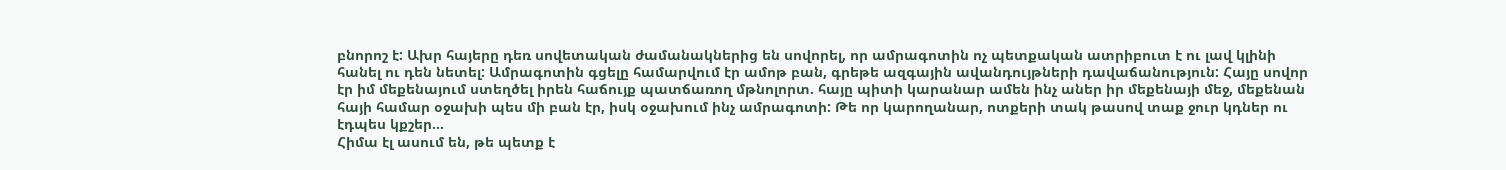բնորոշ է: Ախր հայերը դեռ սովետական ժամանակներից են սովորել, որ ամրագոտին ոչ պետքական ատրիբուտ է ու լավ կլինի հանել ու դեն նետել: Ամրագոտին գցելը համարվում էր ամոթ բան, գրեթե ազգային ավանդույթների դավաճանություն: Հայը սովոր էր իմ մեքենայում ստեղծել իրեն հաճույք պատճառող մթնոլորտ. հայը պիտի կարանար ամեն ինչ աներ իր մեքենայի մեջ, մեքենան հայի համար օջախի պես մի բան էր, իսկ օջախում ինչ ամրագոտի: Թե որ կարողանար, ոտքերի տակ թասով տաք ջուր կդներ ու էդպես կքշեր…
Հիմա էլ ասում են, թե պետք է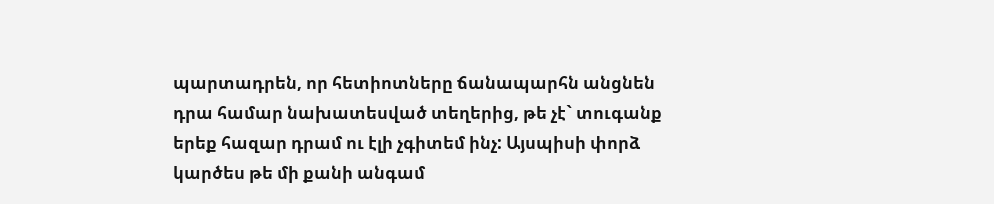պարտադրեն, որ հետիոտները ճանապարհն անցնեն դրա համար նախատեսված տեղերից, թե չէ` տուգանք երեք հազար դրամ ու էլի չգիտեմ ինչ: Այսպիսի փորձ կարծես թե մի քանի անգամ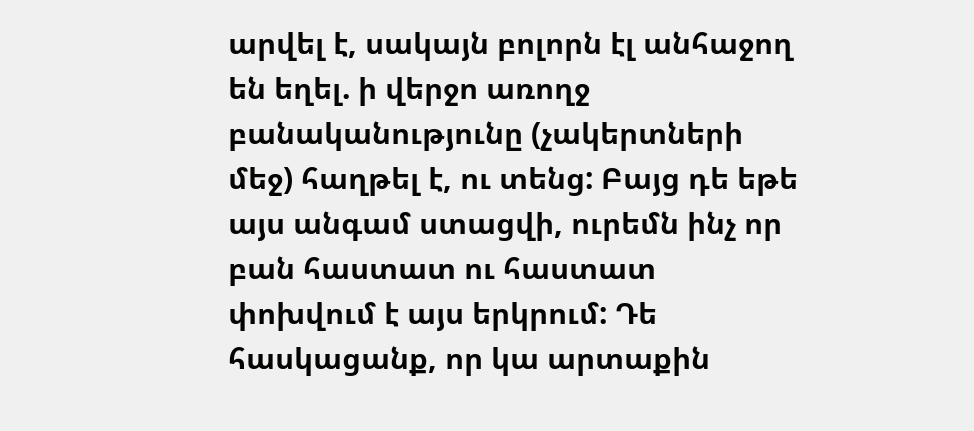արվել է, սակայն բոլորն էլ անհաջող են եղել. ի վերջո առողջ բանականությունը (չակերտների մեջ) հաղթել է, ու տենց: Բայց դե եթե այս անգամ ստացվի, ուրեմն ինչ որ բան հաստատ ու հաստատ փոխվում է այս երկրում: Դե հասկացանք, որ կա արտաքին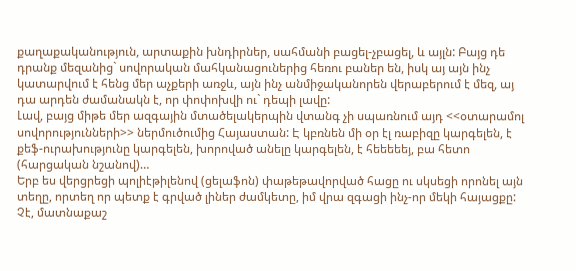քաղաքականություն, արտաքին խնդիրներ, սահմանի բացել-չբացել, և այլն: Բայց դե դրանք մեզանից` սովորական մահկանացուներից հեռու բաներ են, իսկ այ այն ինչ կատարվում է հենց մեր աչքերի առջև, այն ինչ անմիջականորեն վերաբերում է մեզ, այ դա արդեն ժամանակն է, որ փոփոխվի ու` դեպի լավը:
Լավ, բայց միթե մեր ազգային մտածելակերպին վտանգ չի սպառնում այդ <<օտարամոլ սովորությունների>> ներմուծումից Հայաստան: Է կբռնեն մի օր էլ ռաբիզը կարգելեն, է քեֆ-ուրախությունը կարգելեն, խորոված անելը կարգելեն, է հեեեեեյ, բա հետո (հարցական նշանով)…
Երբ ես վերցրեցի պոլիէթիլենով (ցելաֆոն) փաթեթավորված հացը ու սկսեցի որոնել այն տեղը, որտեղ որ պետք է գրված լիներ ժամկետը, իմ վրա զգացի ինչ-որ մեկի հայացքը: Չէ, մատնաքաշ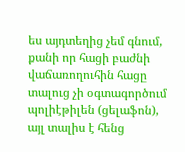ես այդտեղից չեմ գնում, քանի որ հացի բաժնի վաճառողուհին հացը տալուց չի օգտագործում պոլիէթիլեն (ցելաֆոն), այլ տալիս է հենց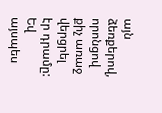այն ձեռքերով, որոնցով քիչ առաջ վերցրել էր դրամը: Եվ այսպես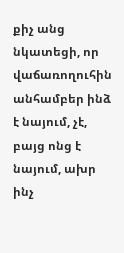քիչ անց նկատեցի, որ վաճառողուհին անհամբեր ինձ է նայում, չէ, բայց ոնց է նայում, ախր ինչ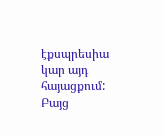էքսպրեսիա կար այդ հայացքում: Բայց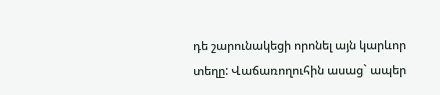դե շարունակեցի որոնել այն կարևոր տեղը: Վաճառողուհին ասաց` ապեր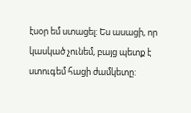էսօր եմ ստացել: Ես ասացի, որ կասկած չունեմ, բայց պետք է ստուգեմ հացի ժամկետը: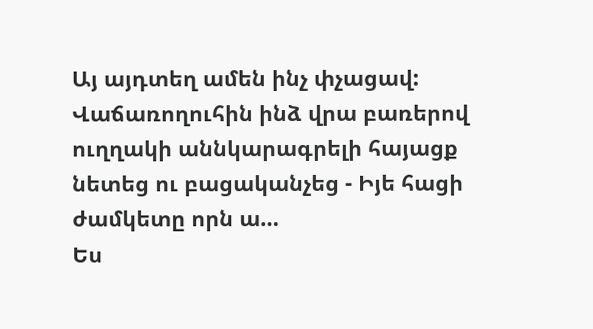Այ այդտեղ ամեն ինչ փչացավ: Վաճառողուհին ինձ վրա բառերով ուղղակի աննկարագրելի հայացք նետեց ու բացականչեց - Իյե հացի ժամկետը որն ա…
Ես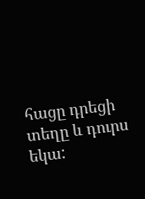հացը դրեցի տեղը և դուրս եկա: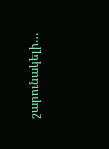շարունակելի…